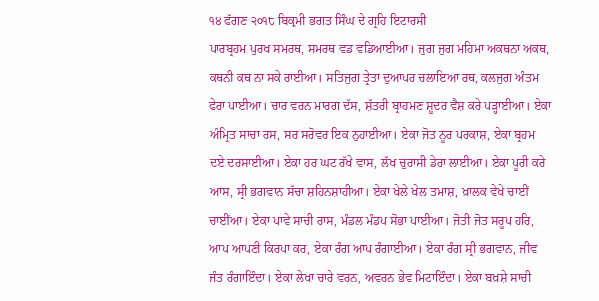੧੪ ਫੱਗਣ ੨੦੧੮ ਬਿਕ੍ਰਮੀ ਭਗਤ ਸਿੰਘ ਦੇ ਗ੍ਰਹਿ ਇਟਾਰਸੀ
ਪਾਰਬ੍ਰਹਮ ਪੁਰਖ ਸਮਰਥ, ਸਮਰਥ ਵਡ ਵਡਿਆਈਆ। ਜੁਗ ਜੁਗ ਮਹਿਮਾ ਅਕਥਨਾ ਅਕਥ, ਕਥਨੀ ਕਥ ਨਾ ਸਕੇ ਰਾਈਆ। ਸਤਿਜੁਗ ਤ੍ਰੇਤਾ ਦੁਆਪਰ ਚਲਾਇਆ ਰਥ, ਕਲਜੁਗ ਅੰਤਮ ਫੇਰਾ ਪਾਈਆ। ਚਾਰ ਵਰਨ ਮਾਰਗ ਦੱਸ, ਸ਼ੱਤਰੀ ਬ੍ਰਾਹਮਣ ਸ਼ੂਦਰ ਵੈਸ਼ ਕਰੇ ਪੜ੍ਹਾਈਆ। ਏਕਾ ਅੰਮ੍ਰਿਤ ਸਾਚਾ ਰਸ, ਸਰ ਸਰੋਵਰ ਇਕ ਨੁਹਾਈਆ। ਏਕਾ ਜੋਤ ਨੂਰ ਪਰਕਾਸ਼, ਏਕਾ ਬ੍ਰਹਮ ਦਏ ਦਰਸਾਈਆ। ਏਕਾ ਹਰ ਘਟ ਰੱਖੇ ਵਾਸ, ਲੱਖ ਚੁਰਾਸੀ ਡੇਰਾ ਲਾਈਆ। ਏਕਾ ਪੂਰੀ ਕਰੇ ਆਸ, ਸ੍ਰੀ ਭਗਵਾਨ ਸੱਚਾ ਸ਼ਹਿਨਸ਼ਾਹੀਆ। ਏਕਾ ਖੇਲੇ ਖੇਲ ਤਮਾਸ਼, ਖ਼ਾਲਕ ਵੇਖੇ ਚਾਈਂ ਚਾਈਂਆ। ਏਕਾ ਪਾਵੇ ਸਾਚੀ ਰਾਸ, ਮੰਡਲ ਮੰਡਪ ਸੋਭਾ ਪਾਈਆ। ਜੋਤੀ ਜੋਤ ਸਰੂਪ ਹਰਿ, ਆਪ ਆਪਣੀ ਕਿਰਪਾ ਕਰ, ਏਕਾ ਰੰਗ ਆਪ ਰੰਗਾਈਆ। ਏਕਾ ਰੰਗ ਸ੍ਰੀ ਭਗਵਾਨ, ਜੀਵ ਜੰਤ ਰੰਗਾਇੰਦਾ। ਏਕਾ ਲੇਖਾ ਚਾਰੇ ਵਰਨ, ਅਵਰਨ ਭੇਵ ਮਿਟਾਇੰਦਾ। ਏਕਾ ਬਖ਼ਸ਼ੇ ਸਾਚੀ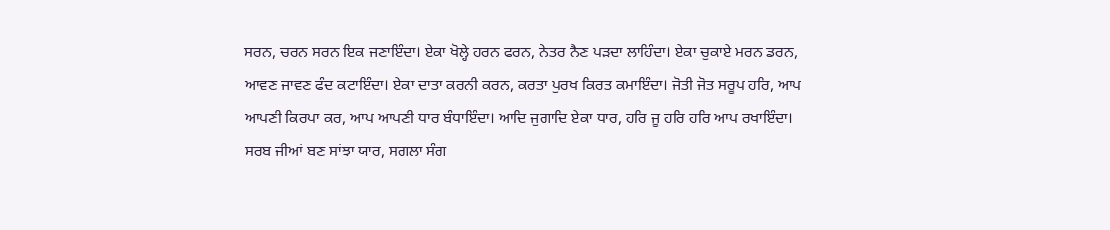ਸਰਨ, ਚਰਨ ਸਰਨ ਇਕ ਜਣਾਇੰਦਾ। ਏਕਾ ਖੋਲ੍ਹੇ ਹਰਨ ਫਰਨ, ਨੇਤਰ ਨੈਣ ਪੜਦਾ ਲਾਹਿੰਦਾ। ਏਕਾ ਚੁਕਾਏ ਮਰਨ ਡਰਨ, ਆਵਣ ਜਾਵਣ ਫੰਦ ਕਟਾਇੰਦਾ। ਏਕਾ ਦਾਤਾ ਕਰਨੀ ਕਰਨ, ਕਰਤਾ ਪੁਰਖ ਕਿਰਤ ਕਮਾਇੰਦਾ। ਜੋਤੀ ਜੋਤ ਸਰੂਪ ਹਰਿ, ਆਪ ਆਪਣੀ ਕਿਰਪਾ ਕਰ, ਆਪ ਆਪਣੀ ਧਾਰ ਬੰਧਾਇੰਦਾ। ਆਦਿ ਜੁਗਾਦਿ ਏਕਾ ਧਾਰ, ਹਰਿ ਜੂ ਹਰਿ ਹਰਿ ਆਪ ਰਖਾਇੰਦਾ। ਸਰਬ ਜੀਆਂ ਬਣ ਸਾਂਝਾ ਯਾਰ, ਸਗਲਾ ਸੰਗ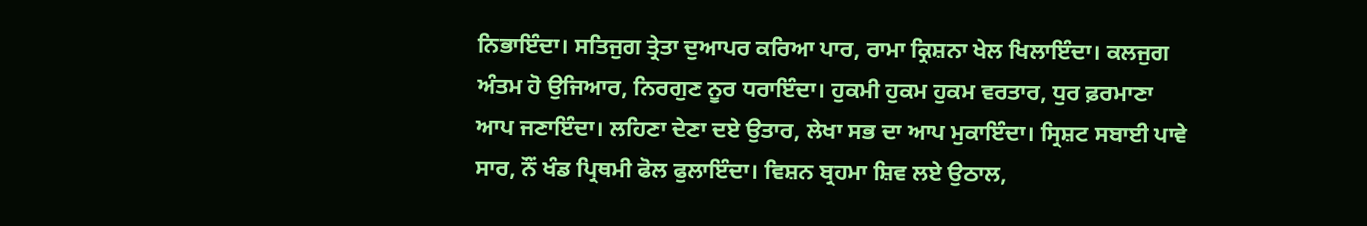ਨਿਭਾਇੰਦਾ। ਸਤਿਜੁਗ ਤ੍ਰੇਤਾ ਦੁਆਪਰ ਕਰਿਆ ਪਾਰ, ਰਾਮਾ ਕ੍ਰਿਸ਼ਨਾ ਖੇਲ ਖਿਲਾਇੰਦਾ। ਕਲਜੁਗ ਅੰਤਮ ਹੋ ਉਜਿਆਰ, ਨਿਰਗੁਣ ਨੂਰ ਧਰਾਇੰਦਾ। ਹੁਕਮੀ ਹੁਕਮ ਹੁਕਮ ਵਰਤਾਰ, ਧੁਰ ਫ਼ਰਮਾਣਾ ਆਪ ਜਣਾਇੰਦਾ। ਲਹਿਣਾ ਦੇਣਾ ਦਏ ਉਤਾਰ, ਲੇਖਾ ਸਭ ਦਾ ਆਪ ਮੁਕਾਇੰਦਾ। ਸ੍ਰਿਸ਼ਟ ਸਬਾਈ ਪਾਵੇ ਸਾਰ, ਨੌਂ ਖੰਡ ਪ੍ਰਿਥਮੀ ਫੋਲ ਫੁਲਾਇੰਦਾ। ਵਿਸ਼ਨ ਬ੍ਰਹਮਾ ਸ਼ਿਵ ਲਏ ਉਠਾਲ,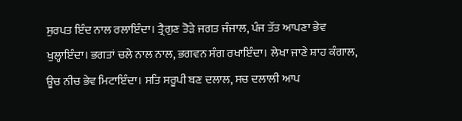ਸੁਰਪਤ ਇੰਦ ਨਾਲ ਰਲਾਇੰਦਾ। ਤ੍ਰੈਗੁਣ ਤੋੜੇ ਜਗਤ ਜੰਜਾਲ, ਪੰਜ ਤੱਤ ਆਪਣਾ ਭੇਵ ਖੁਲ੍ਹਾਇੰਦਾ। ਭਗਤਾਂ ਚਲੇ ਨਾਲ ਨਾਲ, ਭਗਵਨ ਸੰਗ ਰਖਾਇੰਦਾ। ਲੇਖਾ ਜਾਣੇ ਸ਼ਾਹ ਕੰਗਾਲ, ਊਚ ਨੀਚ ਭੇਵ ਮਿਟਾਇੰਦਾ। ਸਤਿ ਸਰੂਪੀ ਬਣ ਦਲਾਲ, ਸਚ ਦਲਾਲੀ ਆਪ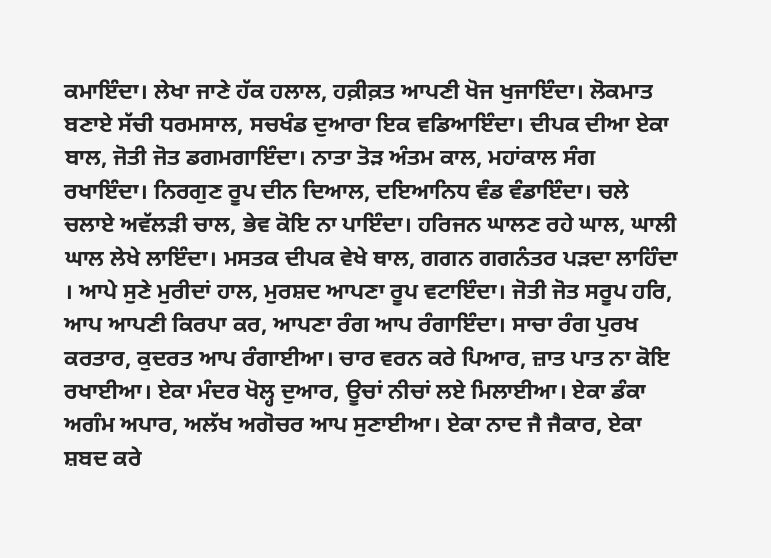ਕਮਾਇੰਦਾ। ਲੇਖਾ ਜਾਣੇ ਹੱਕ ਹਲਾਲ, ਹਕ਼ੀਕ਼ਤ ਆਪਣੀ ਖੋਜ ਖੁਜਾਇੰਦਾ। ਲੋਕਮਾਤ ਬਣਾਏ ਸੱਚੀ ਧਰਮਸਾਲ, ਸਚਖੰਡ ਦੁਆਰਾ ਇਕ ਵਡਿਆਇੰਦਾ। ਦੀਪਕ ਦੀਆ ਏਕਾ ਬਾਲ, ਜੋਤੀ ਜੋਤ ਡਗਮਗਾਇੰਦਾ। ਨਾਤਾ ਤੋੜ ਅੰਤਮ ਕਾਲ, ਮਹਾਂਕਾਲ ਸੰਗ ਰਖਾਇੰਦਾ। ਨਿਰਗੁਣ ਰੂਪ ਦੀਨ ਦਿਆਲ, ਦਇਆਨਿਧ ਵੰਡ ਵੰਡਾਇੰਦਾ। ਚਲੇ ਚਲਾਏ ਅਵੱਲੜੀ ਚਾਲ, ਭੇਵ ਕੋਇ ਨਾ ਪਾਇੰਦਾ। ਹਰਿਜਨ ਘਾਲਣ ਰਹੇ ਘਾਲ, ਘਾਲੀ ਘਾਲ ਲੇਖੇ ਲਾਇੰਦਾ। ਮਸਤਕ ਦੀਪਕ ਵੇਖੇ ਥਾਲ, ਗਗਨ ਗਗਨੰਤਰ ਪੜਦਾ ਲਾਹਿੰਦਾ । ਆਪੇ ਸੁਣੇ ਮੁਰੀਦਾਂ ਹਾਲ, ਮੁਰਸ਼ਦ ਆਪਣਾ ਰੂਪ ਵਟਾਇੰਦਾ। ਜੋਤੀ ਜੋਤ ਸਰੂਪ ਹਰਿ, ਆਪ ਆਪਣੀ ਕਿਰਪਾ ਕਰ, ਆਪਣਾ ਰੰਗ ਆਪ ਰੰਗਾਇੰਦਾ। ਸਾਚਾ ਰੰਗ ਪੁਰਖ ਕਰਤਾਰ, ਕੁਦਰਤ ਆਪ ਰੰਗਾਈਆ। ਚਾਰ ਵਰਨ ਕਰੇ ਪਿਆਰ, ਜ਼ਾਤ ਪਾਤ ਨਾ ਕੋਇ ਰਖਾਈਆ। ਏਕਾ ਮੰਦਰ ਖੋਲ੍ਹ ਦੁਆਰ, ਊਚਾਂ ਨੀਚਾਂ ਲਏ ਮਿਲਾਈਆ। ਏਕਾ ਡੰਕਾ ਅਗੰਮ ਅਪਾਰ, ਅਲੱਖ ਅਗੋਚਰ ਆਪ ਸੁਣਾਈਆ। ਏਕਾ ਨਾਦ ਜੈ ਜੈਕਾਰ, ਏਕਾ ਸ਼ਬਦ ਕਰੇ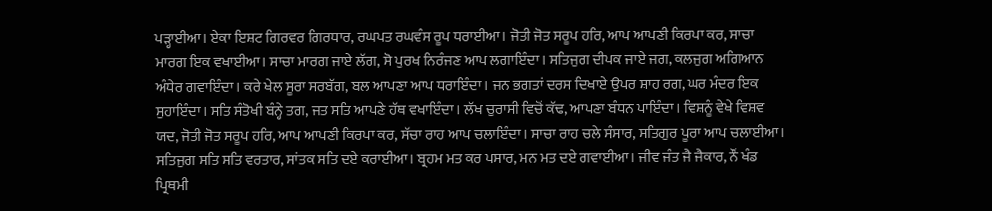ਪੜ੍ਹਾਈਆ। ਏਕਾ ਇਸ਼ਟ ਗਿਰਵਰ ਗਿਰਧਾਰ, ਰਘਪਤ ਰਘਵੰਸ ਰੂਪ ਧਰਾਈਆ। ਜੋਤੀ ਜੋਤ ਸਰੂਪ ਹਰਿ, ਆਪ ਆਪਣੀ ਕਿਰਪਾ ਕਰ, ਸਾਚਾ ਮਾਰਗ ਇਕ ਵਖਾਈਆ। ਸਾਚਾ ਮਾਰਗ ਜਾਏ ਲੱਗ, ਸੋ ਪੁਰਖ ਨਿਰੰਜਣ ਆਪ ਲਗਾਇੰਦਾ। ਸਤਿਜੁਗ ਦੀਪਕ ਜਾਏ ਜਗ, ਕਲਜੁਗ ਅਗਿਆਨ ਅੰਧੇਰ ਗਵਾਇੰਦਾ। ਕਰੇ ਖੇਲ ਸੂਰਾ ਸਰਬੱਗ, ਬਲ ਆਪਣਾ ਆਪ ਧਰਾਇੰਦਾ। ਜਨ ਭਗਤਾਂ ਦਰਸ ਦਿਖਾਏ ਉਪਰ ਸ਼ਾਹ ਰਗ, ਘਰ ਮੰਦਰ ਇਕ ਸੁਹਾਇੰਦਾ। ਸਤਿ ਸੰਤੋਖੀ ਬੰਨ੍ਹੇ ਤਗ, ਜਤ ਸਤਿ ਆਪਣੇ ਹੱਥ ਵਖਾਇੰਦਾ। ਲੱਖ ਚੁਰਾਸੀ ਵਿਚੋਂ ਕੱਢ, ਆਪਣਾ ਬੰਧਨ ਪਾਇੰਦਾ। ਵਿਸ਼ਨੂੰ ਵੇਖੇ ਵਿਸ਼ਵ ਯਦ, ਜੋਤੀ ਜੋਤ ਸਰੂਪ ਹਰਿ, ਆਪ ਆਪਣੀ ਕਿਰਪਾ ਕਰ, ਸੱਚਾ ਰਾਹ ਆਪ ਚਲਾਇੰਦਾ। ਸਾਚਾ ਰਾਹ ਚਲੇ ਸੰਸਾਰ, ਸਤਿਗੁਰ ਪੂਰਾ ਆਪ ਚਲਾਈਆ। ਸਤਿਜੁਗ ਸਤਿ ਸਤਿ ਵਰਤਾਰ, ਸਾਂਤਕ ਸਤਿ ਦਏ ਕਰਾਈਆ। ਬ੍ਰਹਮ ਮਤ ਕਰ ਪਸਾਰ, ਮਨ ਮਤ ਦਏ ਗਵਾਈਆ। ਜੀਵ ਜੰਤ ਜੈ ਜੈਕਾਰ, ਨੌਂ ਖੰਡ ਪ੍ਰਿਥਮੀ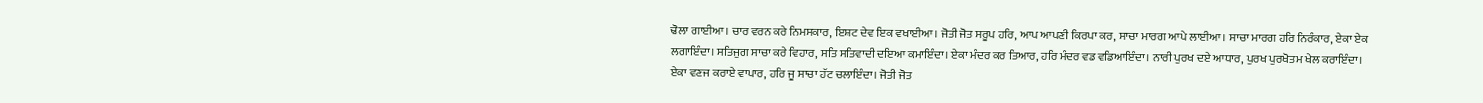ਢੋਲਾ ਗਾਈਆ। ਚਾਰ ਵਰਨ ਕਰੇ ਨਿਮਸਕਾਰ, ਇਸ਼ਟ ਦੇਵ ਇਕ ਵਖਾਈਆ। ਜੋਤੀ ਜੋਤ ਸਰੂਪ ਹਰਿ, ਆਪ ਆਪਣੀ ਕਿਰਪਾ ਕਰ, ਸਾਚਾ ਮਾਰਗ ਆਪੇ ਲਾਈਆ। ਸਾਚਾ ਮਾਰਗ ਹਰਿ ਨਿਰੰਕਾਰ, ਏਕਾ ਏਕ ਲਗਾਇੰਦਾ। ਸਤਿਜੁਗ ਸਾਚਾ ਕਰੇ ਵਿਹਾਰ, ਸਤਿ ਸਤਿਵਾਦੀ ਦਇਆ ਕਮਾਇੰਦਾ। ਏਕਾ ਮੰਦਰ ਕਰ ਤਿਆਰ, ਹਰਿ ਮੰਦਰ ਵਡ ਵਡਿਆਇੰਦਾ। ਨਾਰੀ ਪੁਰਖ ਦਏ ਆਧਾਰ, ਪੁਰਖ ਪੁਰਖੋਤਮ ਖੇਲ ਕਰਾਇੰਦਾ। ਏਕਾ ਵਣਜ ਕਰਾਏ ਵਾਪਾਰ, ਹਰਿ ਜੂ ਸਾਚਾ ਹੱਟ ਚਲਾਇੰਦਾ। ਜੋਤੀ ਜੋਤ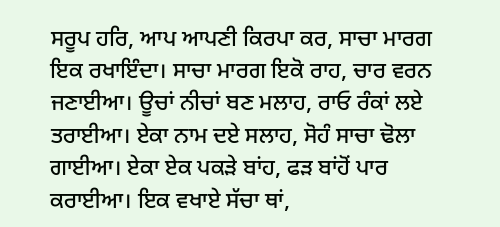ਸਰੂਪ ਹਰਿ, ਆਪ ਆਪਣੀ ਕਿਰਪਾ ਕਰ, ਸਾਚਾ ਮਾਰਗ ਇਕ ਰਖਾਇੰਦਾ। ਸਾਚਾ ਮਾਰਗ ਇਕੋ ਰਾਹ, ਚਾਰ ਵਰਨ ਜਣਾਈਆ। ਊਚਾਂ ਨੀਚਾਂ ਬਣ ਮਲਾਹ, ਰਾਓ ਰੰਕਾਂ ਲਏ ਤਰਾਈਆ। ਏਕਾ ਨਾਮ ਦਏ ਸਲਾਹ, ਸੋਹੰ ਸਾਚਾ ਢੋਲਾ ਗਾਈਆ। ਏਕਾ ਏਕ ਪਕੜੇ ਬਾਂਹ, ਫੜ ਬਾਂਹੋਂ ਪਾਰ ਕਰਾਈਆ। ਇਕ ਵਖਾਏ ਸੱਚਾ ਥਾਂ,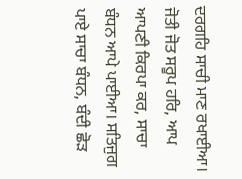ਦਰਗਹਿ ਸਾਚੀ ਮਾਣ ਰਖਾਈਆ। ਜੋਤੀ ਜੋਤ ਸਰੂਪ ਹਰਿ, ਆਪ ਆਪਣੀ ਕਿਰਪਾ ਕਰ, ਸਾਚਾ ਬੰਧਨ ਆਪੇ ਪਾਈਆ। ਸਤਿਜੁਗ ਪਾਏ ਸਾਚਾ ਬੰਧਨ, ਬੰਦੀ ਛੋੜ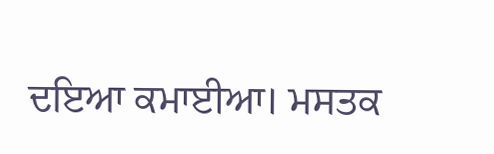ਦਇਆ ਕਮਾਈਆ। ਮਸਤਕ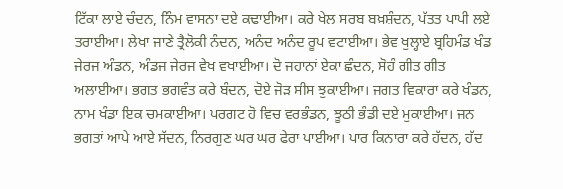ਟਿੱਕਾ ਲਾਏ ਚੰਦਨ, ਨਿੰਮ ਵਾਸਨਾ ਦਏ ਕਢਾਈਆ। ਕਰੇ ਖੇਲ ਸਰਬ ਬਖ਼ਸ਼ੰਦਨ, ਪੱਤਤ ਪਾਪੀ ਲਏ ਤਰਾਈਆ। ਲੇਖਾ ਜਾਣੇ ਤ੍ਰੈਲੋਕੀ ਨੰਦਨ, ਅਨੰਦ ਅਨੰਦ ਰੂਪ ਵਟਾਈਆ। ਭੇਵ ਖੁਲ੍ਹਾਏ ਬ੍ਰਹਿਮੰਡ ਖੰਡ ਜੇਰਜ ਅੰਡਨ, ਅੰਡਜ ਜੇਰਜ ਵੇਖ ਵਖਾਈਆ। ਦੋ ਜਹਾਨਾਂ ਏਕਾ ਛੰਦਨ, ਸੋਹੰ ਗੀਤ ਗੀਤ ਅਲਾਈਆ। ਭਗਤ ਭਗਵੰਤ ਕਰੇ ਬੰਦਨ, ਦੋਏ ਜੋੜ ਸੀਸ ਝੁਕਾਈਆ। ਜਗਤ ਵਿਕਾਰਾ ਕਰੇ ਖੰਡਨ, ਨਾਮ ਖੰਡਾ ਇਕ ਚਮਕਾਈਆ। ਪਰਗਟ ਹੋ ਵਿਚ ਵਰਭੰਡਨ, ਝੂਠੀ ਭੰਡੀ ਦਏ ਮੁਕਾਈਆ। ਜਨ ਭਗਤਾਂ ਆਪੇ ਆਏ ਸੱਦਨ, ਨਿਰਗੁਣ ਘਰ ਘਰ ਫੇਰਾ ਪਾਈਆ। ਪਾਰ ਕਿਨਾਰਾ ਕਰੇ ਹੱਦਨ, ਹੱਦ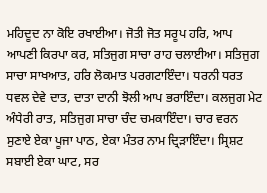ਮਹਿਦੂਦ ਨਾ ਕੋਇ ਰਖਾਈਆ। ਜੋਤੀ ਜੋਤ ਸਰੂਪ ਹਰਿ, ਆਪ ਆਪਣੀ ਕਿਰਪਾ ਕਰ, ਸਤਿਜੁਗ ਸਾਚਾ ਰਾਹ ਚਲਾਈਆ। ਸਤਿਜੁਗ ਸਾਚਾ ਸਾਖਆਤ, ਹਰਿ ਲੋਕਮਾਤ ਪਰਗਟਾਇੰਦਾ। ਧਰਨੀ ਧਰਤ ਧਵਲ ਦੇਵੇ ਦਾਤ, ਦਾਤਾ ਦਾਨੀ ਝੋਲੀ ਆਪ ਭਰਾਇੰਦਾ। ਕਲਜੁਗ ਮੇਟ ਅੰਧੇਰੀ ਰਾਤ, ਸਤਿਜੁਗ ਸਾਚਾ ਚੰਦ ਚਮਕਾਇੰਦਾ। ਚਾਰ ਵਰਨ ਸੁਣਾਏ ਏਕਾ ਪੂਜਾ ਪਾਠ, ਏਕਾ ਮੰਤਰ ਨਾਮ ਦ੍ਰਿੜਾਇੰਦਾ। ਸ੍ਰਿਸ਼ਟ ਸਬਾਈ ਏਕਾ ਘਾਟ, ਸਰ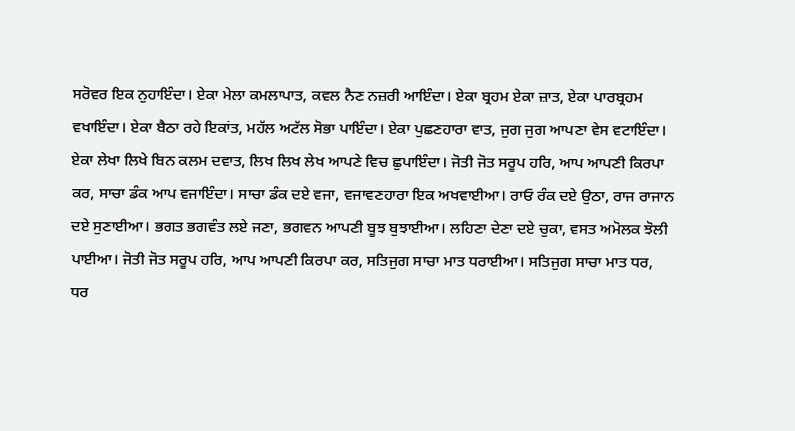ਸਰੋਵਰ ਇਕ ਨੁਹਾਇੰਦਾ। ਏਕਾ ਮੇਲਾ ਕਮਲਾਪਾਤ, ਕਵਲ ਨੈਣ ਨਜ਼ਰੀ ਆਇੰਦਾ। ਏਕਾ ਬ੍ਰਹਮ ਏਕਾ ਜ਼ਾਤ, ਏਕਾ ਪਾਰਬ੍ਰਹਮ ਵਖਾਇੰਦਾ। ਏਕਾ ਬੈਠਾ ਰਹੇ ਇਕਾਂਤ, ਮਹੱਲ ਅਟੱਲ ਸੋਭਾ ਪਾਇੰਦਾ। ਏਕਾ ਪੁਛਣਹਾਰਾ ਵਾਤ, ਜੁਗ ਜੁਗ ਆਪਣਾ ਵੇਸ ਵਟਾਇੰਦਾ। ਏਕਾ ਲੇਖਾ ਲਿਖੇ ਬਿਨ ਕਲਮ ਦਵਾਤ, ਲਿਖ ਲਿਖ ਲੇਖ ਆਪਣੇ ਵਿਚ ਛੁਪਾਇੰਦਾ। ਜੋਤੀ ਜੋਤ ਸਰੂਪ ਹਰਿ, ਆਪ ਆਪਣੀ ਕਿਰਪਾ ਕਰ, ਸਾਚਾ ਡੰਕ ਆਪ ਵਜਾਇੰਦਾ। ਸਾਚਾ ਡੰਕ ਦਏ ਵਜਾ, ਵਜਾਵਣਹਾਰਾ ਇਕ ਅਖਵਾਈਆ। ਰਾਓ ਰੰਕ ਦਏ ਉਠਾ, ਰਾਜ ਰਾਜਾਨ ਦਏ ਸੁਣਾਈਆ। ਭਗਤ ਭਗਵੰਤ ਲਏ ਜਣਾ, ਭਗਵਨ ਆਪਣੀ ਬੂਝ ਬੁਝਾਈਆ। ਲਹਿਣਾ ਦੇਣਾ ਦਏ ਚੁਕਾ, ਵਸਤ ਅਮੋਲਕ ਝੋਲੀ ਪਾਈਆ। ਜੋਤੀ ਜੋਤ ਸਰੂਪ ਹਰਿ, ਆਪ ਆਪਣੀ ਕਿਰਪਾ ਕਰ, ਸਤਿਜੁਗ ਸਾਚਾ ਮਾਤ ਧਰਾਈਆ। ਸਤਿਜੁਗ ਸਾਚਾ ਮਾਤ ਧਰ, ਧਰ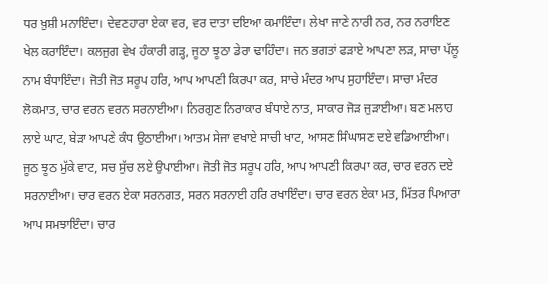ਧਰ ਖ਼ੁਸ਼ੀ ਮਨਾਇੰਦਾ। ਦੇਵਣਹਾਰਾ ਏਕਾ ਵਰ, ਵਰ ਦਾਤਾ ਦਇਆ ਕਮਾਇੰਦਾ। ਲੇਖਾ ਜਾਣੇ ਨਾਰੀ ਨਰ, ਨਰ ਨਰਾਇਣ ਖੇਲ ਕਰਾਇੰਦਾ। ਕਲਜੁਗ ਵੇਖ ਹੰਕਾਰੀ ਗੜ੍ਹ, ਜੂਠਾ ਝੂਠਾ ਡੇਰਾ ਢਾਹਿੰਦਾ। ਜਨ ਭਗਤਾਂ ਫੜਾਏ ਆਪਣਾ ਲੜ, ਸਾਚਾ ਪੱਲੂ ਨਾਮ ਬੰਧਾਇੰਦਾ। ਜੋਤੀ ਜੋਤ ਸਰੂਪ ਹਰਿ, ਆਪ ਆਪਣੀ ਕਿਰਪਾ ਕਰ, ਸਾਚੇ ਮੰਦਰ ਆਪ ਸੁਹਾਇੰਦਾ। ਸਾਚਾ ਮੰਦਰ ਲੋਕਮਾਤ, ਚਾਰ ਵਰਨ ਵਰਨ ਸਰਨਾਈਆ। ਨਿਰਗੁਣ ਨਿਰਾਕਾਰ ਬੰਧਾਏ ਨਾਤ, ਸਾਕਾਰ ਜੋੜ ਜੁੜਾਈਆ। ਬਣ ਮਲਾਹ ਲਾਏ ਘਾਟ, ਬੇੜਾ ਆਪਣੇ ਕੰਧ ਉਠਾਈਆ। ਆਤਮ ਸੇਜਾ ਵਖਾਏ ਸਾਚੀ ਖਾਟ, ਆਸਣ ਸਿੰਘਾਸਣ ਦਏ ਵਡਿਆਈਆ। ਜੂਠ ਝੂਠ ਮੁੱਕੇ ਵਾਟ, ਸਚ ਸੁੱਚ ਲਏ ਉਪਾਈਆ। ਜੋਤੀ ਜੋਤ ਸਰੂਪ ਹਰਿ, ਆਪ ਆਪਣੀ ਕਿਰਪਾ ਕਰ, ਚਾਰ ਵਰਨ ਦਏ ਸਰਨਾਈਆ। ਚਾਰ ਵਰਨ ਏਕਾ ਸਰਨਗਤ, ਸਰਨ ਸਰਨਾਈ ਹਰਿ ਰਖਾਇੰਦਾ। ਚਾਰ ਵਰਨ ਏਕਾ ਮਤ, ਮਿੱਤਰ ਪਿਆਰਾ ਆਪ ਸਮਝਾਇੰਦਾ। ਚਾਰ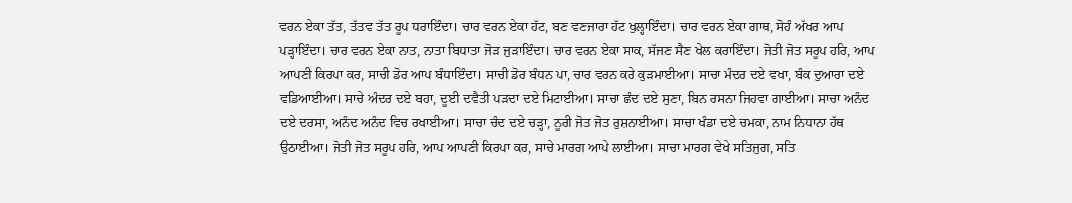ਵਰਨ ਏਕਾ ਤੱਤ, ਤੱਤਵ ਤੱਤ ਰੂਪ ਧਰਾਇੰਦਾ। ਚਾਰ ਵਰਨ ਏਕਾ ਹੱਟ, ਬਣ ਵਣਜਾਰਾ ਹੱਟ ਖੁਲ੍ਹਾਇੰਦਾ। ਚਾਰ ਵਰਨ ਏਕਾ ਗਾਥ, ਸੋਹੰ ਅੱਖਰ ਆਪ ਪੜ੍ਹਾਇੰਦਾ। ਚਾਰ ਵਰਨ ਏਕਾ ਨਾਤ, ਨਾਤਾ ਬਿਧਾਤਾ ਜੋੜ ਜੁੜਾਇੰਦਾ। ਚਾਰ ਵਰਨ ਏਕਾ ਸਾਕ, ਸੱਜਣ ਸੈਣ ਖੇਲ ਕਰਾਇੰਦਾ। ਜੋਤੀ ਜੋਤ ਸਰੂਪ ਹਰਿ, ਆਪ ਆਪਣੀ ਕਿਰਪਾ ਕਰ, ਸਾਚੀ ਡੋਰ ਆਪ ਬੰਧਾਇੰਦਾ। ਸਾਚੀ ਡੋਰ ਬੰਧਨ ਪਾ, ਚਾਰ ਵਰਨ ਕਰੇ ਕੁੜਮਾਈਆ। ਸਾਚਾ ਮੰਦਰ ਦਏ ਵਖਾ, ਬੰਕ ਦੁਆਰਾ ਦਏ ਵਡਿਆਈਆ। ਸਾਚੇ ਅੰਦਰ ਦਏ ਬਹਾ, ਦੂਈ ਦਵੈਤੀ ਪੜਦਾ ਦਏ ਮਿਟਾਈਆ। ਸਾਚਾ ਛੰਦ ਦਏ ਸੁਣਾ, ਬਿਨ ਰਸਨਾ ਜਿਹਵਾ ਗਾਈਆ। ਸਾਚਾ ਅਨੰਦ ਦਏ ਦਰਸਾ, ਅਨੰਦ ਅਨੰਦ ਵਿਚ ਰਖਾਈਆ। ਸਾਚਾ ਚੰਦ ਦਏ ਚੜ੍ਹਾ, ਨੂਰੀ ਜੋਤ ਜੋਤ ਰੁਸ਼ਨਾਈਆ। ਸਾਚਾ ਖੰਡਾ ਦਏ ਚਮਕਾ, ਨਾਮ ਨਿਧਾਨਾ ਹੱਥ ਉਠਾਈਆ। ਜੋਤੀ ਜੋਤ ਸਰੂਪ ਹਰਿ, ਆਪ ਆਪਣੀ ਕਿਰਪਾ ਕਰ, ਸਾਚੇ ਮਾਰਗ ਆਪੇ ਲਾਈਆ। ਸਾਚਾ ਮਾਰਗ ਵੇਖੇ ਸਤਿਜੁਗ, ਸਤਿ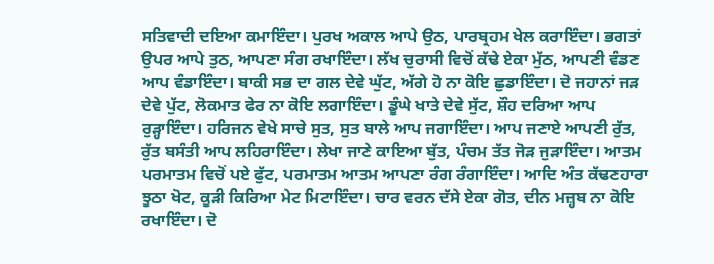ਸਤਿਵਾਦੀ ਦਇਆ ਕਮਾਇੰਦਾ। ਪੁਰਖ ਅਕਾਲ ਆਪੇ ਉਠ, ਪਾਰਬ੍ਰਹਮ ਖੇਲ ਕਰਾਇੰਦਾ। ਭਗਤਾਂ ਉਪਰ ਆਪੇ ਤੁਠ, ਆਪਣਾ ਸੰਗ ਰਖਾਇੰਦਾ। ਲੱਖ ਚੁਰਾਸੀ ਵਿਚੋਂ ਕੱਢੇ ਏਕਾ ਮੁੱਠ, ਆਪਣੀ ਵੰਡਣ ਆਪ ਵੰਡਾਇੰਦਾ। ਬਾਕੀ ਸਭ ਦਾ ਗਲ ਦੇਵੇ ਘੁੱਟ, ਅੱਗੇ ਹੋ ਨਾ ਕੋਇ ਛੁਡਾਇੰਦਾ। ਦੋ ਜਹਾਨਾਂ ਜੜ ਦੇਵੇ ਪੁੱਟ, ਲੋਕਮਾਤ ਫੇਰ ਨਾ ਕੋਇ ਲਗਾਇੰਦਾ। ਡੂੰਘੇ ਖਾਤੇ ਦੇਵੇ ਸੁੱਟ, ਸ਼ੌਹ ਦਰਿਆ ਆਪ ਰੁੜ੍ਹਾਇੰਦਾ। ਹਰਿਜਨ ਵੇਖੇ ਸਾਚੇ ਸੁਤ, ਸੁਤ ਬਾਲੇ ਆਪ ਜਗਾਇੰਦਾ। ਆਪ ਜਣਾਏ ਆਪਣੀ ਰੁੱਤ, ਰੁੱਤ ਬਸੰਤੀ ਆਪ ਲਹਿਰਾਇੰਦਾ। ਲੇਖਾ ਜਾਣੇ ਕਾਇਆ ਬੁੱਤ, ਪੰਚਮ ਤੱਤ ਜੋੜ ਜੁੜਾਇੰਦਾ। ਆਤਮ ਪਰਮਾਤਮ ਵਿਚੋਂ ਪਏ ਫੁੱਟ, ਪਰਮਾਤਮ ਆਤਮ ਆਪਣਾ ਰੰਗ ਰੰਗਾਇੰਦਾ। ਆਦਿ ਅੰਤ ਕੱਢਣਹਾਰਾ ਝੂਠਾ ਖੋਟ, ਕੂੜੀ ਕਿਰਿਆ ਮੇਟ ਮਿਟਾਇੰਦਾ। ਚਾਰ ਵਰਨ ਦੱਸੇ ਏਕਾ ਗੋਤ, ਦੀਨ ਮਜ਼੍ਹਬ ਨਾ ਕੋਇ ਰਖਾਇੰਦਾ। ਦੋ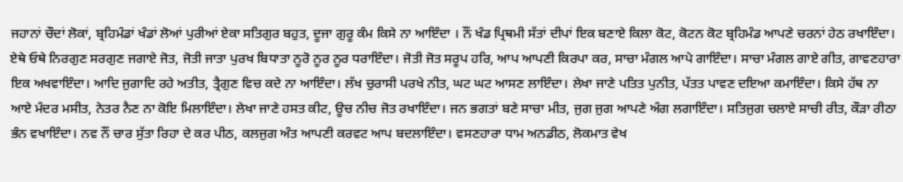ਜਹਾਨਾਂ ਚੌਦਾਂ ਲੋਕਾਂ, ਬ੍ਰਹਿਮੰਡਾਂ ਖੰਡਾਂ ਲੋਆਂ ਪੁਰੀਆਂ ਏਕਾ ਸਤਿਗੁਰ ਬਹੁਤ, ਦੂਜਾ ਗੁਰੂ ਕੰਮ ਕਿਸੇ ਨਾ ਆਇੰਦਾ । ਨੌਂ ਖੰਡ ਪ੍ਰਿਥਮੀ ਸੱਤਾਂ ਦੀਪਾਂ ਇਕ ਬਣਾਏ ਕਿਲਾ ਕੋਟ, ਕੋਟਨ ਕੋਟ ਬ੍ਰਹਿਮੰਡ ਆਪਣੇ ਚਰਨਾਂ ਹੇਠ ਰਖਾਇੰਦਾ। ਏਥੇ ਓਥੇ ਨਿਰਗੁਣ ਸਰਗੁਣ ਜਗਾਏ ਜੋਤ, ਜੋਤੀ ਜਾਤਾ ਪੁਰਖ ਬਿਧਾਤਾ ਨੂਰੋ ਨੂਰ ਨੂਰ ਧਰਾਇੰਦਾ। ਜੋਤੀ ਜੋਤ ਸਰੂਪ ਹਰਿ, ਆਪ ਆਪਣੀ ਕਿਰਪਾ ਕਰ, ਸਾਚਾ ਮੰਗਲ ਆਪੇ ਗਾਇੰਦਾ। ਸਾਚਾ ਮੰਗਲ ਗਾਏ ਗੀਤ, ਗਾਵਣਹਾਰਾ ਇਕ ਅਖਵਾਇੰਦਾ। ਆਦਿ ਜੁਗਾਦਿ ਰਹੇ ਅਤੀਤ, ਤ੍ਰੈਗੁਣ ਵਿਚ ਕਦੇ ਨਾ ਆਇੰਦਾ। ਲੱਖ ਚੁਰਾਸੀ ਪਰਖੇ ਨੀਤ, ਘਟ ਘਟ ਆਸਣ ਲਾਇੰਦਾ। ਲੇਖਾ ਜਾਣੇ ਪਤਿਤ ਪੁਨੀਤ, ਪੱਤਤ ਪਾਵਣ ਦਇਆ ਕਮਾਇੰਦਾ। ਕਿਸੇ ਹੱਥ ਨਾ ਆਏ ਮੰਦਰ ਮਸੀਤ, ਨੇਤਰ ਨੈਣ ਨਾ ਕੋਇ ਮਿਲਾਇੰਦਾ। ਲੇਖਾ ਜਾਣੇ ਹਸਤ ਕੀਟ, ਊਚ ਨੀਚ ਜੋਤ ਰਖਾਇੰਦਾ। ਜਨ ਭਗਤਾਂ ਬਣੇ ਸਾਚਾ ਮੀਤ, ਜੁਗ ਜੁਗ ਆਪਣੇ ਅੰਗ ਲਗਾਇੰਦਾ। ਸਤਿਜੁਗ ਚਲਾਏ ਸਾਚੀ ਰੀਤ, ਕੌੜਾ ਰੀਠਾ ਭੰਨ ਵਖਾਇੰਦਾ। ਨਵ ਨੌਂ ਚਾਰ ਸੁੱਤਾ ਰਿਹਾ ਦੇ ਕਰ ਪੀਠ, ਕਲਜੁਗ ਅੰਤ ਆਪਣੀ ਕਰਵਟ ਆਪ ਬਦਲਾਇੰਦਾ। ਵਸਣਹਾਰਾ ਧਾਮ ਅਨਡੀਠ, ਲੋਕਮਾਤ ਵੇਖ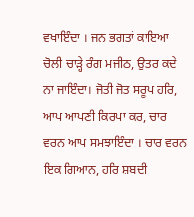ਵਖਾਇੰਦਾ । ਜਨ ਭਗਤਾਂ ਕਾਇਆ ਚੋਲੀ ਚਾੜ੍ਹੇ ਰੰਗ ਮਜੀਠ, ਉਤਰ ਕਦੇ ਨਾ ਜਾਇੰਦਾ। ਜੋਤੀ ਜੋਤ ਸਰੂਪ ਹਰਿ, ਆਪ ਆਪਣੀ ਕਿਰਪਾ ਕਰ, ਚਾਰ ਵਰਨ ਆਪ ਸਮਝਾਇੰਦਾ । ਚਾਰ ਵਰਨ ਇਕ ਗਿਆਨ, ਹਰਿ ਸ਼ਬਦੀ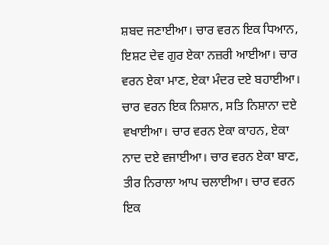ਸ਼ਬਦ ਜਣਾਈਆ। ਚਾਰ ਵਰਨ ਇਕ ਧਿਆਨ, ਇਸ਼ਟ ਦੇਵ ਗੁਰ ਏਕਾ ਨਜ਼ਰੀ ਆਈਆ। ਚਾਰ ਵਰਨ ਏਕਾ ਮਾਣ, ਏਕਾ ਮੰਦਰ ਦਏ ਬਹਾਈਆ। ਚਾਰ ਵਰਨ ਇਕ ਨਿਸ਼ਾਨ, ਸਤਿ ਨਿਸ਼ਾਨਾ ਦਏ ਵਖਾਈਆ। ਚਾਰ ਵਰਨ ਏਕਾ ਕਾਹਨ, ਏਕਾ ਨਾਦ ਦਏ ਵਜਾਈਆ। ਚਾਰ ਵਰਨ ਏਕਾ ਬਾਣ, ਤੀਰ ਨਿਰਾਲਾ ਆਪ ਚਲਾਈਆ। ਚਾਰ ਵਰਨ ਇਕ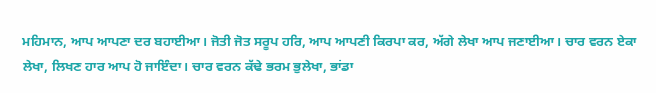ਮਹਿਮਾਨ, ਆਪ ਆਪਣਾ ਦਰ ਬਹਾਈਆ। ਜੋਤੀ ਜੋਤ ਸਰੂਪ ਹਰਿ, ਆਪ ਆਪਣੀ ਕਿਰਪਾ ਕਰ, ਅੱਗੇ ਲੇਖਾ ਆਪ ਜਣਾਈਆ। ਚਾਰ ਵਰਨ ਏਕਾ ਲੇਖਾ, ਲਿਖਣ ਹਾਰ ਆਪ ਹੋ ਜਾਇੰਦਾ। ਚਾਰ ਵਰਨ ਕੱਢੇ ਭਰਮ ਭੁਲੇਖਾ, ਭਾਂਡਾ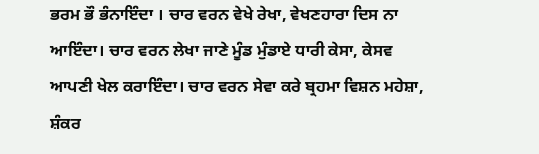ਭਰਮ ਭੌ ਭੰਨਾਇੰਦਾ । ਚਾਰ ਵਰਨ ਵੇਖੇ ਰੇਖਾ, ਵੇਖਣਹਾਰਾ ਦਿਸ ਨਾ ਆਇੰਦਾ। ਚਾਰ ਵਰਨ ਲੇਖਾ ਜਾਣੇ ਮੂੰਡ ਮੁੰਡਾਏ ਧਾਰੀ ਕੇਸਾ, ਕੇਸਵ ਆਪਣੀ ਖੇਲ ਕਰਾਇੰਦਾ। ਚਾਰ ਵਰਨ ਸੇਵਾ ਕਰੇ ਬ੍ਰਹਮਾ ਵਿਸ਼ਨ ਮਹੇਸ਼ਾ, ਸ਼ੰਕਰ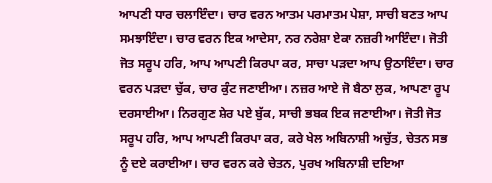ਆਪਣੀ ਧਾਰ ਚਲਾਇੰਦਾ। ਚਾਰ ਵਰਨ ਆਤਮ ਪਰਮਾਤਮ ਪੇਸ਼ਾ, ਸਾਚੀ ਬਣਤ ਆਪ ਸਮਝਾਇੰਦਾ। ਚਾਰ ਵਰਨ ਇਕ ਆਦੇਸਾ, ਨਰ ਨਰੇਸ਼ਾ ਏਕਾ ਨਜ਼ਰੀ ਆਇੰਦਾ। ਜੋਤੀ ਜੋਤ ਸਰੂਪ ਹਰਿ, ਆਪ ਆਪਣੀ ਕਿਰਪਾ ਕਰ, ਸਾਚਾ ਪੜਦਾ ਆਪ ਉਠਾਇੰਦਾ। ਚਾਰ ਵਰਨ ਪੜਦਾ ਚੁੱਕ, ਚਾਰ ਕੁੰਟ ਜਣਾਈਆ। ਨਜ਼ਰ ਆਏ ਜੋ ਬੈਠਾ ਲੁਕ, ਆਪਣਾ ਰੂਪ ਦਰਸਾਈਆ। ਨਿਰਗੁਣ ਸ਼ੇਰ ਪਏ ਬੁੱਕ, ਸਾਚੀ ਭਬਕ ਇਕ ਜਣਾਈਆ। ਜੋਤੀ ਜੋਤ ਸਰੂਪ ਹਰਿ, ਆਪ ਆਪਣੀ ਕਿਰਪਾ ਕਰ, ਕਰੇ ਖੇਲ ਅਬਿਨਾਸ਼ੀ ਅਚੁੱਤ, ਚੇਤਨ ਸਭ ਨੂੰ ਦਏ ਕਰਾਈਆ। ਚਾਰ ਵਰਨ ਕਰੇ ਚੇਤਨ, ਪੁਰਖ ਅਬਿਨਾਸ਼ੀ ਦਇਆ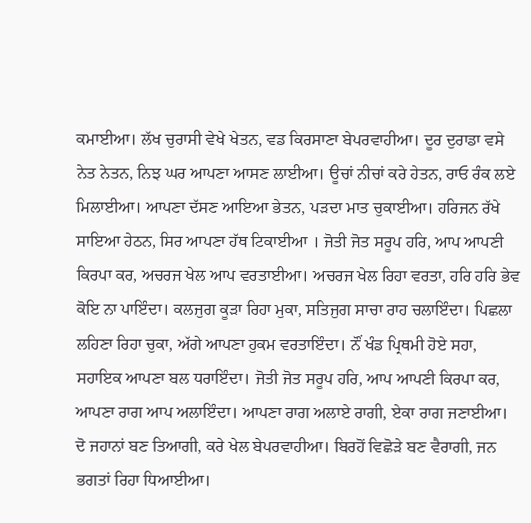ਕਮਾਈਆ। ਲੱਖ ਚੁਰਾਸੀ ਵੇਖੇ ਖੇਤਨ, ਵਡ ਕਿਰਸਾਣਾ ਬੇਪਰਵਾਹੀਆ। ਦੂਰ ਦੁਰਾਡਾ ਵਸੇ ਨੇਤ ਨੇਤਨ, ਨਿਝ ਘਰ ਆਪਣਾ ਆਸਣ ਲਾਈਆ। ਊਚਾਂ ਨੀਚਾਂ ਕਰੇ ਹੇਤਨ, ਰਾਓ ਰੰਕ ਲਏ ਮਿਲਾਈਆ। ਆਪਣਾ ਦੱਸਣ ਆਇਆ ਭੇਤਨ, ਪੜਦਾ ਮਾਤ ਚੁਕਾਈਆ। ਹਰਿਜਨ ਰੱਖੇ ਸਾਇਆ ਹੇਠਨ, ਸਿਰ ਆਪਣਾ ਹੱਥ ਟਿਕਾਈਆ । ਜੋਤੀ ਜੋਤ ਸਰੂਪ ਹਰਿ, ਆਪ ਆਪਣੀ ਕਿਰਪਾ ਕਰ, ਅਚਰਜ ਖੇਲ ਆਪ ਵਰਤਾਈਆ। ਅਚਰਜ ਖੇਲ ਰਿਹਾ ਵਰਤਾ, ਹਰਿ ਹਰਿ ਭੇਵ ਕੋਇ ਨਾ ਪਾਇੰਦਾ। ਕਲਜੁਗ ਕੂੜਾ ਰਿਹਾ ਮੁਕਾ, ਸਤਿਜੁਗ ਸਾਚਾ ਰਾਹ ਚਲਾਇੰਦਾ। ਪਿਛਲਾ ਲਹਿਣਾ ਰਿਹਾ ਚੁਕਾ, ਅੱਗੇ ਆਪਣਾ ਹੁਕਮ ਵਰਤਾਇੰਦਾ। ਨੌਂ ਖੰਡ ਪ੍ਰਿਥਮੀ ਹੋਏ ਸਹਾ, ਸਹਾਇਕ ਆਪਣਾ ਬਲ ਧਰਾਇੰਦਾ। ਜੋਤੀ ਜੋਤ ਸਰੂਪ ਹਰਿ, ਆਪ ਆਪਣੀ ਕਿਰਪਾ ਕਰ, ਆਪਣਾ ਰਾਗ ਆਪ ਅਲਾਇੰਦਾ। ਆਪਣਾ ਰਾਗ ਅਲਾਏ ਰਾਗੀ, ਏਕਾ ਰਾਗ ਜਣਾਈਆ। ਦੋ ਜਹਾਨਾਂ ਬਣ ਤਿਆਗੀ, ਕਰੇ ਖੇਲ ਬੇਪਰਵਾਹੀਆ। ਬਿਰਹੋਂ ਵਿਛੋੜੇ ਬਣ ਵੈਰਾਗੀ, ਜਨ ਭਗਤਾਂ ਰਿਹਾ ਧਿਆਈਆ।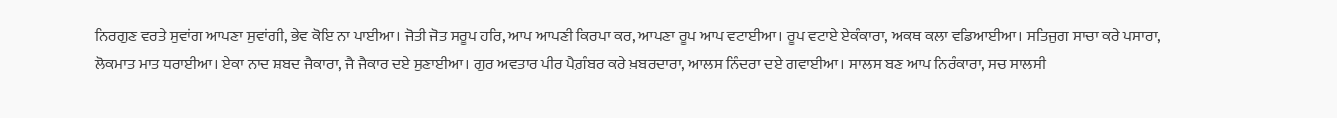ਨਿਰਗੁਣ ਵਰਤੇ ਸੁਵਾਂਗ ਆਪਣਾ ਸੁਵਾਂਗੀ, ਭੇਵ ਕੋਇ ਨਾ ਪਾਈਆ। ਜੋਤੀ ਜੋਤ ਸਰੂਪ ਹਰਿ, ਆਪ ਆਪਣੀ ਕਿਰਪਾ ਕਰ, ਆਪਣਾ ਰੂਪ ਆਪ ਵਟਾਈਆ। ਰੂਪ ਵਟਾਏ ਏਕੰਕਾਰਾ, ਅਕਥ ਕਲਾ ਵਡਿਆਈਆ। ਸਤਿਜੁਗ ਸਾਚਾ ਕਰੇ ਪਸਾਰਾ, ਲੋਕਮਾਤ ਮਾਤ ਧਰਾਈਆ। ਏਕਾ ਨਾਦ ਸ਼ਬਦ ਜੈਕਾਰਾ, ਜੈ ਜੈਕਾਰ ਦਏ ਸੁਣਾਈਆ। ਗੁਰ ਅਵਤਾਰ ਪੀਰ ਪੈਗ਼ੰਬਰ ਕਰੇ ਖ਼ਬਰਦਾਰਾ, ਆਲਸ ਨਿੰਦਰਾ ਦਏ ਗਵਾਈਆ। ਸਾਲਸ ਬਣ ਆਪ ਨਿਰੰਕਾਰਾ, ਸਚ ਸਾਲਸੀ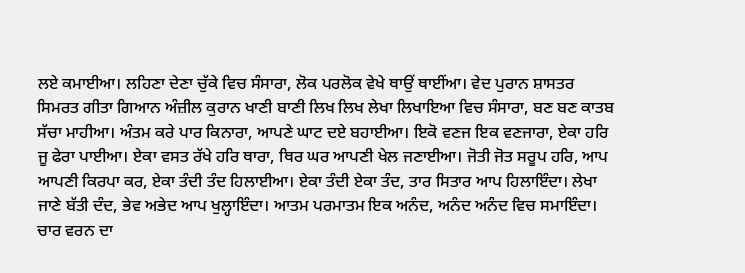ਲਏ ਕਮਾਈਆ। ਲਹਿਣਾ ਦੇਣਾ ਚੁੱਕੇ ਵਿਚ ਸੰਸਾਰਾ, ਲੋਕ ਪਰਲੋਕ ਵੇਖੇ ਥਾਉਂ ਥਾਈਂਆ। ਵੇਦ ਪੁਰਾਨ ਸ਼ਾਸਤਰ ਸਿਮਰਤ ਗੀਤਾ ਗਿਆਨ ਅੰਜ਼ੀਲ ਕੁਰਾਨ ਖਾਣੀ ਬਾਣੀ ਲਿਖ ਲਿਖ ਲੇਖਾ ਲਿਖਾਇਆ ਵਿਚ ਸੰਸਾਰਾ, ਬਣ ਬਣ ਕਾਤਬ ਸੱਚਾ ਮਾਹੀਆ। ਅੰਤਮ ਕਰੇ ਪਾਰ ਕਿਨਾਰਾ, ਆਪਣੇ ਘਾਟ ਦਏ ਬਹਾਈਆ। ਇਕੋ ਵਣਜ ਇਕ ਵਣਜਾਰਾ, ਏਕਾ ਹਰਿ ਜੂ ਫੇਰਾ ਪਾਈਆ। ਏਕਾ ਵਸਤ ਰੱਖੇ ਹਰਿ ਥਾਰਾ, ਥਿਰ ਘਰ ਆਪਣੀ ਖੇਲ ਜਣਾਈਆ। ਜੋਤੀ ਜੋਤ ਸਰੂਪ ਹਰਿ, ਆਪ ਆਪਣੀ ਕਿਰਪਾ ਕਰ, ਏਕਾ ਤੰਦੀ ਤੰਦ ਹਿਲਾਈਆ। ਏਕਾ ਤੰਦੀ ਏਕਾ ਤੰਦ, ਤਾਰ ਸਿਤਾਰ ਆਪ ਹਿਲਾਇੰਦਾ। ਲੇਖਾ ਜਾਣੇ ਬੱਤੀ ਦੰਦ, ਭੇਵ ਅਭੇਦ ਆਪ ਖੁਲ੍ਹਾਇੰਦਾ। ਆਤਮ ਪਰਮਾਤਮ ਇਕ ਅਨੰਦ, ਅਨੰਦ ਅਨੰਦ ਵਿਚ ਸਮਾਇੰਦਾ। ਚਾਰ ਵਰਨ ਦਾ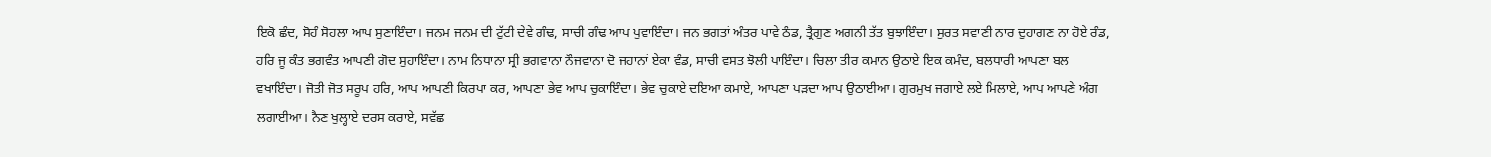ਇਕੋ ਛੰਦ, ਸੋਹੰ ਸੋਹਲਾ ਆਪ ਸੁਣਾਇੰਦਾ। ਜਨਮ ਜਨਮ ਦੀ ਟੁੱਟੀ ਦੇਵੇ ਗੰਢ, ਸਾਚੀ ਗੰਢ ਆਪ ਪੁਵਾਇੰਦਾ। ਜਨ ਭਗਤਾਂ ਅੰਤਰ ਪਾਵੇ ਠੰਡ, ਤ੍ਰੈਗੁਣ ਅਗਨੀ ਤੱਤ ਬੁਝਾਇੰਦਾ। ਸੁਰਤ ਸਵਾਣੀ ਨਾਰ ਦੁਹਾਗਣ ਨਾ ਹੋਏ ਰੰਡ, ਹਰਿ ਜੂ ਕੰਤ ਭਗਵੰਤ ਆਪਣੀ ਗੋਦ ਸੁਹਾਇੰਦਾ। ਨਾਮ ਨਿਧਾਨਾ ਸ੍ਰੀ ਭਗਵਾਨਾ ਨੌਜਵਾਨਾ ਦੋ ਜਹਾਨਾਂ ਏਕਾ ਵੰਡ, ਸਾਚੀ ਵਸਤ ਝੋਲੀ ਪਾਇੰਦਾ। ਚਿਲਾ ਤੀਰ ਕਮਾਨ ਉਠਾਏ ਇਕ ਕਮੰਦ, ਬਲਧਾਰੀ ਆਪਣਾ ਬਲ ਵਖਾਇੰਦਾ। ਜੋਤੀ ਜੋਤ ਸਰੂਪ ਹਰਿ, ਆਪ ਆਪਣੀ ਕਿਰਪਾ ਕਰ, ਆਪਣਾ ਭੇਵ ਆਪ ਚੁਕਾਇੰਦਾ। ਭੇਵ ਚੁਕਾਏ ਦਇਆ ਕਮਾਏ, ਆਪਣਾ ਪੜਦਾ ਆਪ ਉਠਾਈਆ। ਗੁਰਮੁਖ ਜਗਾਏ ਲਏ ਮਿਲਾਏ, ਆਪ ਆਪਣੇ ਅੰਗ ਲਗਾਈਆ। ਨੈਣ ਖੁਲ੍ਹਾਏ ਦਰਸ ਕਰਾਏ, ਸਵੱਛ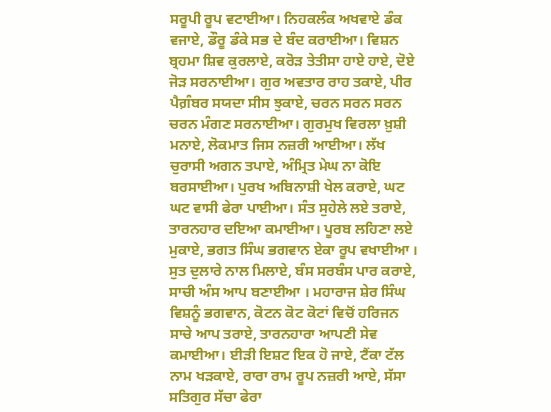ਸਰੂਪੀ ਰੂਪ ਵਟਾਈਆ। ਨਿਹਕਲੰਕ ਅਖਵਾਏ ਡੰਕ ਵਜਾਏ, ਡੌਰੂ ਡੰਕੇ ਸਭ ਦੇ ਬੰਦ ਕਰਾਈਆ। ਵਿਸ਼ਨ ਬ੍ਰਹਮਾ ਸ਼ਿਵ ਕੁਰਲਾਏ, ਕਰੋੜ ਤੇਤੀਸਾ ਹਾਏ ਹਾਏ, ਦੋਏ ਜੋੜ ਸਰਨਾਈਆ। ਗੁਰ ਅਵਤਾਰ ਰਾਹ ਤਕਾਏ, ਪੀਰ ਪੈਗ਼ੰਬਰ ਸਯਦਾ ਸੀਸ ਝੁਕਾਏ, ਚਰਨ ਸਰਨ ਸਰਨ ਚਰਨ ਮੰਗਣ ਸਰਨਾਈਆ। ਗੁਰਮੁਖ ਵਿਰਲਾ ਖ਼ੁਸ਼ੀ ਮਨਾਏ, ਲੋਕਮਾਤ ਜਿਸ ਨਜ਼ਰੀ ਆਈਆ। ਲੱਖ ਚੁਰਾਸੀ ਅਗਨ ਤਪਾਏ, ਅੰਮ੍ਰਿਤ ਮੇਘ ਨਾ ਕੋਇ ਬਰਸਾਈਆ। ਪੁਰਖ ਅਬਿਨਾਸ਼ੀ ਖੇਲ ਕਰਾਏ, ਘਟ ਘਟ ਵਾਸੀ ਫੇਰਾ ਪਾਈਆ। ਸੰਤ ਸੁਹੇਲੇ ਲਏ ਤਰਾਏ, ਤਾਰਨਹਾਰ ਦਇਆ ਕਮਾਈਆ। ਪੂਰਬ ਲਹਿਣਾ ਲਏ ਮੁਕਾਏ, ਭਗਤ ਸਿੰਘ ਭਗਵਾਨ ਏਕਾ ਰੂਪ ਵਖਾਈਆ । ਸੁਤ ਦੁਲਾਰੇ ਨਾਲ ਮਿਲਾਏ, ਬੰਸ ਸਰਬੰਸ ਪਾਰ ਕਰਾਏ, ਸਾਚੀ ਅੰਸ ਆਪ ਬਣਾਈਆ । ਮਹਾਰਾਜ ਸ਼ੇਰ ਸਿੰਘ ਵਿਸ਼ਨੂੰ ਭਗਵਾਨ, ਕੋਟਨ ਕੋਟ ਕੋਟਾਂ ਵਿਚੋਂ ਹਰਿਜਨ ਸਾਚੇ ਆਪ ਤਰਾਏ, ਤਾਰਨਹਾਰਾ ਆਪਣੀ ਸੇਵ ਕਮਾਈਆ। ਈੜੀ ਇਸ਼ਟ ਇਕ ਹੋ ਜਾਏ, ਟੈਂਕਾ ਟੱਲ ਨਾਮ ਖੜਕਾਏ, ਰਾਰਾ ਰਾਮ ਰੂਪ ਨਜ਼ਰੀ ਆਏ, ਸੱਸਾ ਸਤਿਗੁਰ ਸੱਚਾ ਫੇਰਾ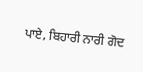ਪਾਏ, ਬਿਹਾਰੀ ਨਾਰੀ ਗੋਦ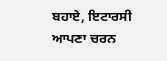ਬਹਾਏ, ਇਟਾਰਸੀ ਆਪਣਾ ਚਰਨ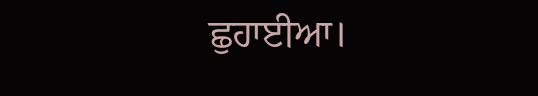ਛੁਹਾਈਆ।